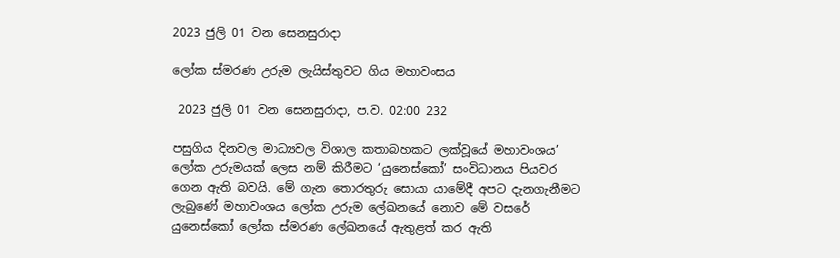2023 ජුලි 01 වන සෙනසුරාදා

ලෝක ස්මරණ උරුම ලැයිස්තුවට ගිය මහාවංසය

 2023 ජුලි 01 වන සෙනසුරාදා, ප.ව. 02:00 232

පසුගිය දිනවල මාධ්‍යවල විශාල කතාබහකට ලක්වූයේ මහාවංශය’ ලෝක උරුමයක් ලෙස නම් කිරීමට ‘යුනෙස්කෝ’ සංවිධානය පියවර ගෙන ඇති බවයි. මේ ගැන තොරතුරු සොයා යාමේදී අපට දැනගැනීමට ලැබුණේ මහාවංශය ලෝක උරුම ලේඛනයේ නොව මේ වසරේ යුනෙස්කෝ ලෝක ස්මරණ ලේඛනයේ ඇතුළත් කර ඇති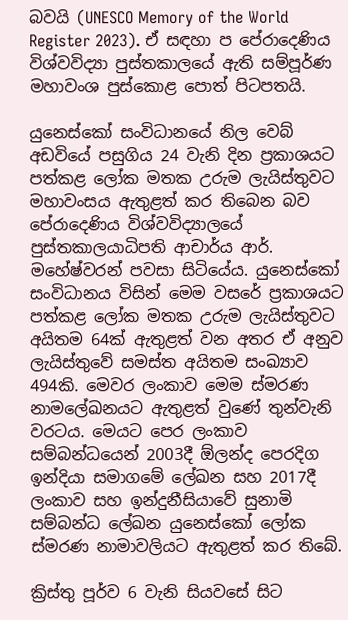බවයි (UNESCO Memory of the World Register 2023). ඒ සඳහා ප පේරාදෙණිය විශ්වවිද්‍යා පුස්තකාලයේ ඇති සම්පූර්ණ මහාවංශ පුස්කොළ පොත් පිටපතයි.

යුනෙස්කෝ සංවිධානයේ නිල වෙබ් අඩවියේ පසුගිය 24 වැනි දින ප්‍රකාශයට පත්කළ ලෝක මතක උරුම ලැයිස්තුවට මහාවංසය ඇතුළත් කර තිබෙන බව පේරාදෙණිය විශ්වවිද්‍යාලයේ පුස්තකාලයාධිපති ආචාර්ය ආර්. මහේෂ්වරන් පවසා සිටියේය. යුනෙස්කෝ සංවිධානය විසින් මෙම වසරේ ප්‍රකාශයට පත්කළ ලෝක මතක උරුම ලැයිස්තුවට අයිතම 64ක් ඇතුළත් වන අතර ඒ අනුව ලැයිස්තුවේ සමස්ත අයිතම සංඛ්‍යාව 494කි. මෙවර ලංකාව මෙම ස්මරණ නාමලේඛනයට ඇතුළත් වුණේ තුන්වැනි වරටය. මෙයට පෙර ලංකාව සම්බන්ධයෙන් 2003දී ඕලන්ද පෙරදිග ඉන්දියා සමාගමේ ලේඛන සහ 2017දී ලංකාව සහ ඉන්දුනීසියාවේ සුනාමි සම්බන්ධ ලේඛන යුනෙස්කෝ ලෝක ස්මරණ නාමාවලියට ඇතුළත් කර තිබේ.

ක්‍රිස්තු පූර්ව 6 වැනි සියවසේ සිට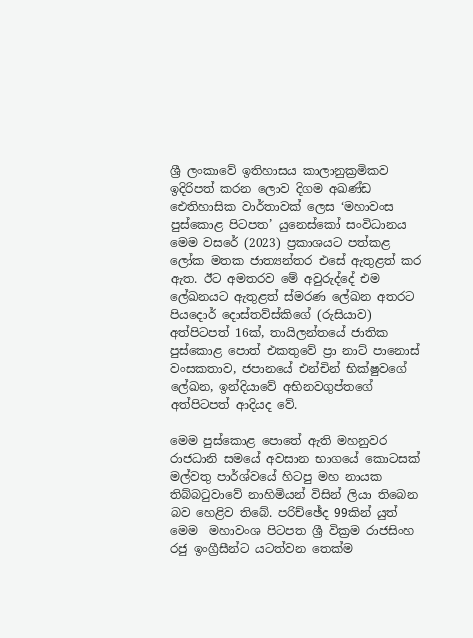ශ්‍රී ලංකාවේ ඉතිහාසය කාලානුක්‍රමිකව ඉදිරිපත් කරන ලොව දිගම අඛණ්ඩ ඓතිහාසික වාර්තාවක් ලෙස ‘මහාවංස පුස්කොළ පිටපත’ යුනෙස්කෝ සංවිධානය මෙම වසරේ (2023) ප්‍රකාශයට පත්කළ ලෝක මතක ජාත්‍යන්තර එසේ ඇතුළත් කර ඇත. ඊට අමතරව මේ අවුරුද්දේ එම ලේඛනයට ඇතුළත් ස්මරණ ලේඛන අතරට පියදොර් දොස්තව්ස්කිගේ (රුසියාව) අත්පිටපත් 16ක්, තායිලන්තයේ ජාතික පුස්කොළ පොත් එකතුවේ ප්‍රා නාට් පානොස් වංසකතාව, ජපානයේ එන්චින් භික්ෂුවගේ ලේඛන, ඉන්දියාවේ අභිනවගුප්තගේ අත්පිටපත් ආදියද වේ.

මෙම පුස්කොළ පොතේ ඇති මහනුවර රාජධානි සමයේ අවසාන භාගයේ කොටසක් මල්වතු පාර්ශ්වයේ හිටපු මහ නායක   තිබ්බටුවාවේ නාහිමියන් විසින් ලියා තිබෙන බව හෙළිව තිබේ. පරිච්ඡේද 99කින් යුත් මෙම  මහාවංශ පිටපත ශ්‍රී වික්‍රම රාජසිංහ රජු ඉංග්‍රීසීන්ට යටත්වන තෙක්ම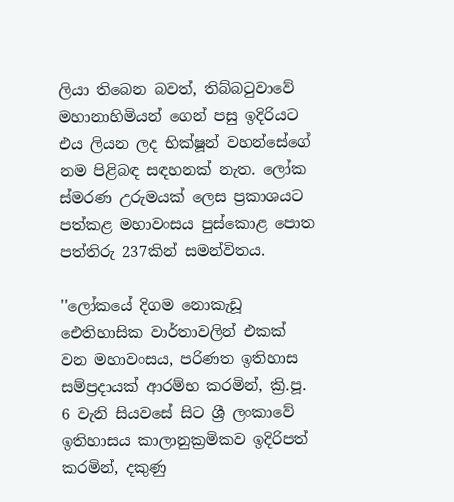ලියා තිබෙන බවත්, තිබ්බටුවාවේ මහානාහිමියන් ගෙන් පසු ඉදිරියට එය ලියන ලද භික්ෂූන් වහන්සේගේ නම පිළිබඳ සඳහනක් නැත. ලෝක ස්මරණ උරුමයක් ලෙස ප්‍රකාශයට පත්කළ මහාවංසය පුස්කොළ පොත පත්තිරු 237කින් සමන්විතය.

''ලෝකයේ දිගම නොකැඩූ ඓතිහාසික වාර්තාවලින් එකක් වන මහාවංසය, පරිණත ඉතිහාස සම්ප්‍රදායක් ආරම්භ කරමින්, ක්‍රි.පූ. 6 වැනි සියවසේ සිට ශ්‍රී ලංකාවේ ඉතිහාසය කාලානුක්‍රමිකව ඉදිරිපත් කරමින්, දකුණු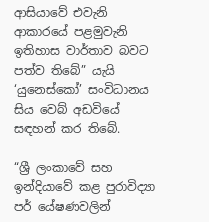ආසියාවේ එවැනි ආකාරයේ පළමුවැනි ඉතිහාස වාර්තාව බවට පත්ව තිබේ” යැයි ‘යුනෙස්කෝ’ සංවිධානය සිය වෙබ් අඩවියේ සඳහන් කර තිබේ.

“ශ්‍රී ලංකාවේ සහ ඉන්දියාවේ කළ පුරාවිද්‍යා පර් යේෂණවලින්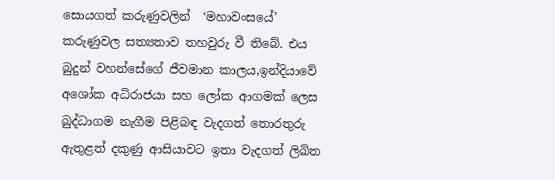සොයගත් කරුණුවලින්  ‘මහාවංසයේ’ කරුණුවල සත්‍යතාව තහවුරු වී තිබේ. එය බුදුන් වහන්සේගේ ජීවමාන කාලය,ඉන්දියාවේ අශෝක අධිරාජයා සහ ලෝක ආගමක් ලෙස බුද්ධාගම නැගීම පිළිබඳ වැදගත් තොරතුරු ඇතුළත් දකුණු ආසියාවට ඉතා වැදගත් ලිඛිත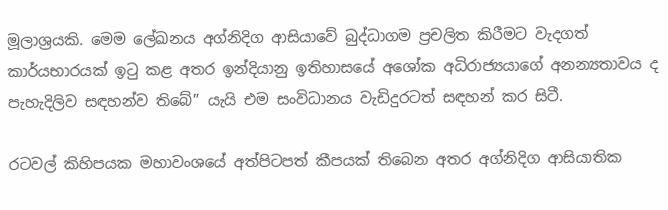මූලාශ්‍රයකි. මෙම ලේඛනය අග්නිදිග ආසියාවේ බුද්ධාගම ප්‍රචලිත කිරීමට වැදගත් කාර්යභාරයක් ඉටු කළ අතර ඉන්දියානු ඉතිහාසයේ අශෝක අධිරාජ්‍යයාගේ අනන්‍යතාවය ද පැහැදිලිව සඳහන්ව තිබේ” යැයි එම සංවිධානය වැඩිදුරටත් සඳහන් කර සිටී.

රටවල් කිහිපයක මහාවංශයේ අත්පිටපත් කීපයක් තිබෙන අතර අග්නිදිග ආසියාතික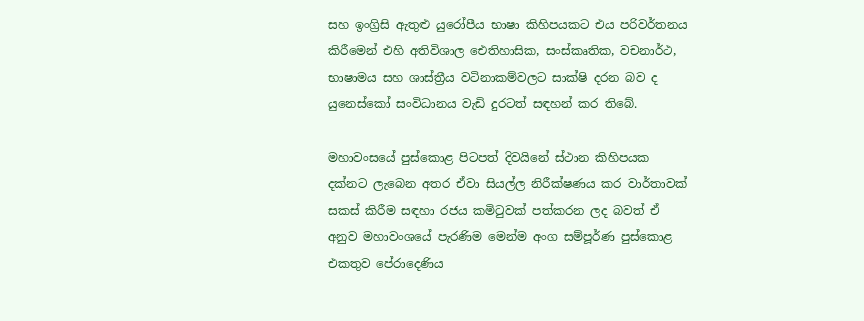සහ ඉංග්‍රිසි ඇතුළු යුරෝපීය භාෂා කිහිපයකට එය පරිවර්තනය කිරීමෙන් එහි අතිවිශාල ඓතිහාසික, සංස්කෘතික, වචනාර්ථ, භාෂාමය සහ ශාස්ත්‍රීය වටිනාකම්වලට සාක්ෂි දරන බව ද යුනෙස්කෝ සංවිධානය වැඩි දුරටත් සඳහන් කර තිබේ.

මහාවංසයේ පුස්කොළ පිටපත් දිවයිනේ ස්ථාන කිහිපයක දක්නට ලැබෙන අතර ඒවා සියල්ල නිරීක්ෂණය කර වාර්තාවක් සකස් කිරීම සඳහා රජය කමිටුවක් පත්කරන ලද බවත් ඒ අනුව මහාවංශයේ පැරණිම මෙන්ම අංග සම්පූර්ණ පුස්කොළ එකතුව පේරා‍දෙණිය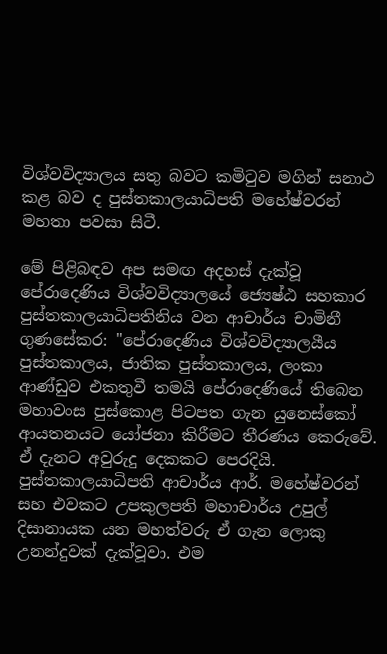විශ්වවිද්‍යාලය සතු බවට කමිටුව මගින් සනාථ කළ බව ද පුස්තකාලයාධිපති මහේෂ්වරන් මහතා පවසා සිටී.

මේ පිළිබඳව අප සමඟ අදහස් දැක්වූ පේරාදෙණිය විශ්වවිද්‍යාලයේ ජ්‍යෙෂ්ඨ සහකාර පුස්තකාලයාධිපතිනිය වන ආචාර්ය චාමිනී ගුණසේකර: ''පේරාදෙණිය විශ්වවිද්‍යාලයීය පුස්තකාලය, ජාතික පුස්තකාලය, ලංකා ආණ්ඩුව එකතුවී තමයි පේරාදෙණියේ තිබෙන මහාවංස පුස්කොළ පිටපත ගැන යුනෙස්කෝ ආයතනයට යෝජනා කිරීමට තීරණය කෙරුවේ. ඒ දැනට අවුරුදු දෙකකට පෙරදියි. පුස්තකාලයාධිපති ආචාර්ය ආර්. මහේෂ්වරන්  සහ එවකට උපකුලපති මහාචාර්ය උපුල් දිසානායක යන මහත්වරු ඒ ගැන ලොකු උනන්දුවක් දැක්වූවා. එම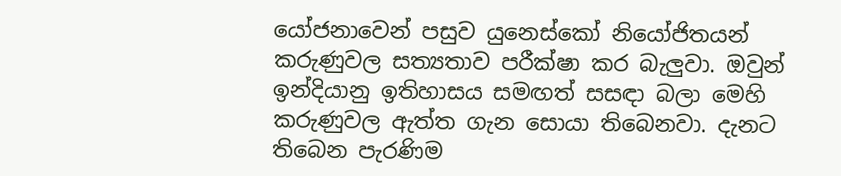යෝජනාවෙන් පසුව යුනෙස්කෝ නියෝජිතයන් කරුණුවල සත්‍යතාව පරීක්ෂා කර බැලුවා. ඔවුන් ඉන්දියානු ඉතිහාසය සමඟත් සසඳා බලා මෙහි කරුණුවල ඇත්ත ගැන සොයා තිබෙනවා. දැනට තිබෙන පැරණිම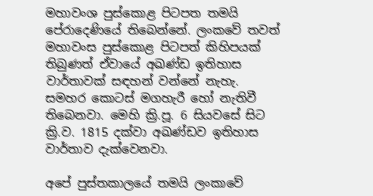මහාවංශ පුස්කොළ පිටපත තමයි පේරාදෙණියේ තිබෙන්නේ. ලංකවේ තවත් මහාවංස පුස්කොළ පිටපත් කිහිපයක් තිබුණත් ඒවායේ අඛණ්ඩ ඉතිහාස වාර්තාවක් සඳහන් වන්නේ නැහැ. සමහර කොටස් මගහැරී හෝ නැතිවී තිබෙනවා. මෙහි ක්‍රි.පූ. 6 සියවසේ සිට ක්‍රි.ව. 1815 දක්වා අඛණ්ඩව ඉතිහාස වාර්තාව දැක්වෙනවා.

අපේ පුස්තකාලයේ තමයි ලංකාවේ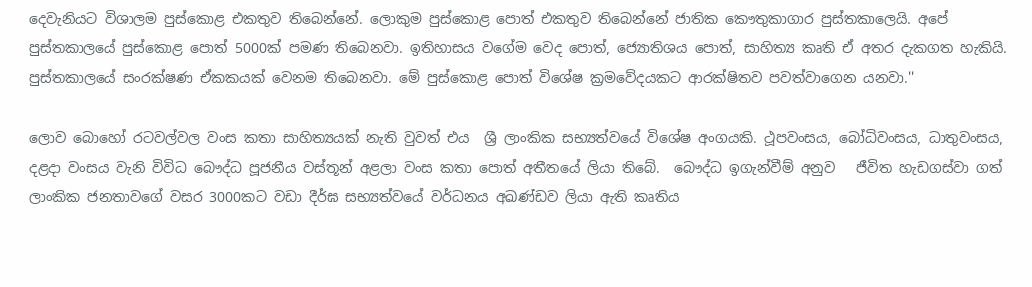දෙවැනියට විශාලම පුස්කොළ එකතුව තිබෙන්නේ. ලොකුම පුස්කොළ පොත් එකතුව තිබෙන්නේ ජාතික කෞතුකාගාර පුස්තකාලෙයි. අපේ පුස්තකාලයේ පුස්කොළ පොත් 5000ක් පමණ තිබෙනවා. ඉතිහාසය වගේම වෙද පොත්, ජ්‍යොතිශය පොත්, සාහිත්‍ය කෘති ඒ අතර දැකගත හැකියි. පුස්තකාලයේ සංරක්ෂණ ඒකකයක් වෙනම තිබෙනවා. මේ පුස්කොළ පොත් විශේෂ ක්‍රමවේදයකට ආරක්ෂිතව පවත්වාගෙන යනවා.''

ලොව බොහෝ රටවල්වල වංස කතා සාහිත්‍යයක් නැති වුවත් එය  ශ්‍රී ලාංකික සභ්‍යත්වයේ විශේෂ අංගයකි. ථූපවංසය, බෝධිවංසය, ධාතුවංසය, දළදා වංසය වැනි විවිධ බෞද්ධ පූජනීය වස්තූන් අළලා වංස කතා පොත් අතීතයේ ලියා තිබේ.  බෞද්ධ ඉගැන්වීම් අනුව   ජීවිත හැඩගස්වා ගත් ලාංකික ජනතාවගේ වසර 3000කට වඩා දීර්ඝ සභ්‍යත්වයේ වර්ධනය අඛණ්ඩව ලියා ඇති කෘතිය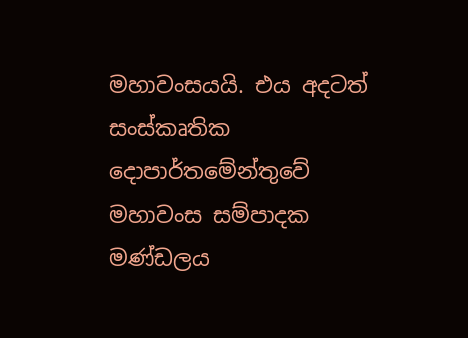මහාවංසයයි. එය අදටත් සංස්කෘතික දොපාර්තමේන්තුවේ මහාවංස සම්පාදක මණ්ඩලය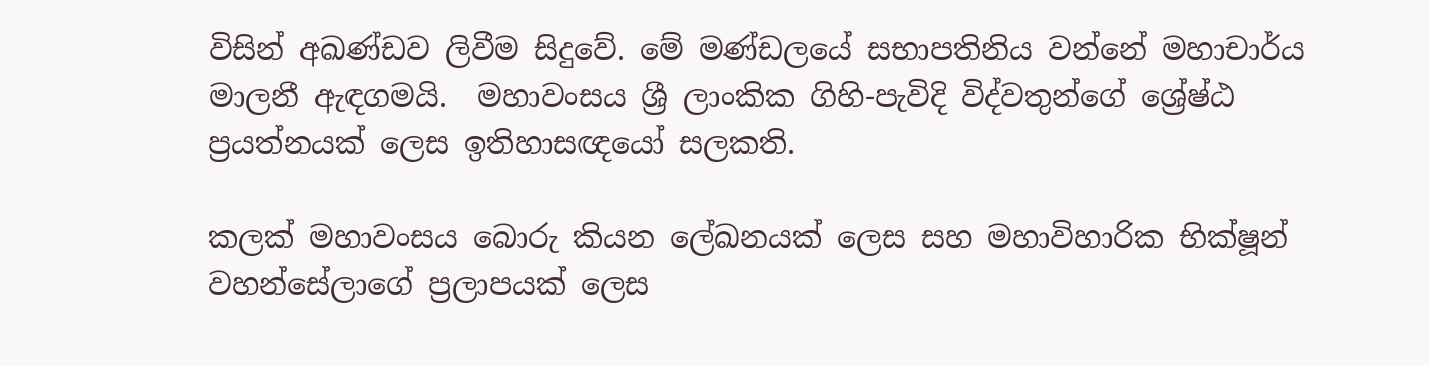විසින් අඛණ්ඩව ලිවීම සිදුවේ. මේ මණ්ඩලයේ සභාපතිනිය වන්නේ මහාචාර්ය මාලනී ඇඳගමයි.  මහාවංසය ශ්‍රී ලාංකික ගිහි-පැවිදි විද්වතුන්ගේ ශ්‍රේෂ්ඨ ප්‍රයත්නයක් ලෙස ඉතිහාසඥයෝ සලකති.

කලක් මහාවංසය බොරු කියන ලේඛනයක් ලෙස සහ මහාවිහාරික භික්ෂූන් වහන්සේලාගේ ප්‍රලාපයක් ලෙස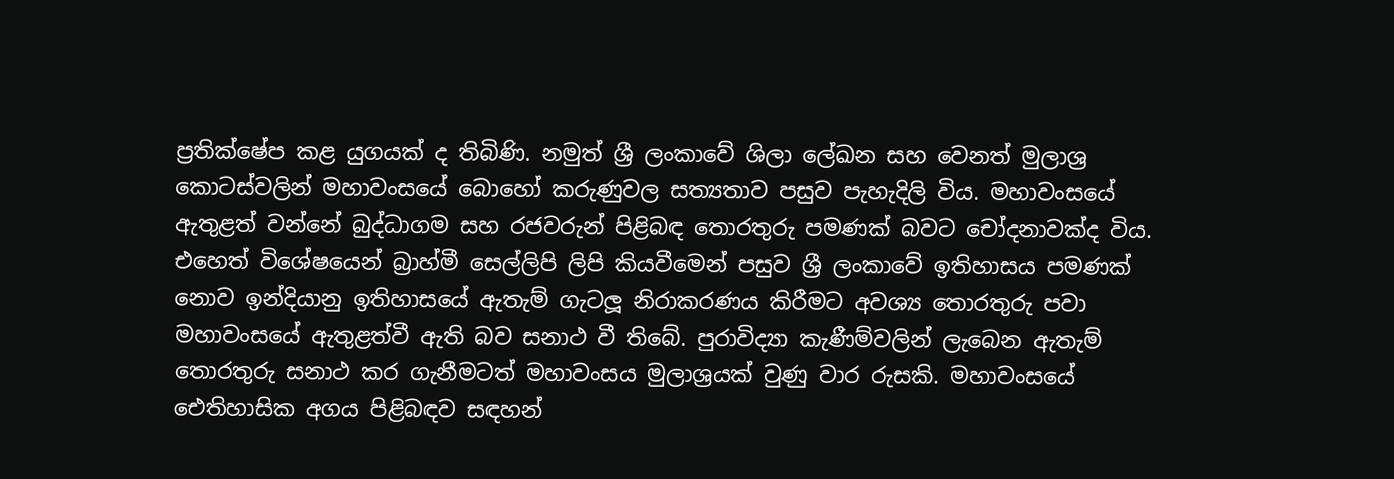ප්‍රතික්ෂේප කළ යුගයක් ද තිබිණි. නමුත් ශ්‍රී ලංකාවේ ශිලා ලේඛන සහ වෙනත් මුලාශ්‍ර කොටස්වලින් මහාවංසයේ බොහෝ කරුණුවල සත්‍යතාව පසුව පැහැදිලි විය. මහාවංසයේ ඇතුළත් වන්නේ බුද්ධාගම සහ රජවරුන් පිළිබඳ තොරතුරු පමණක් බවට චෝදනාවක්ද විය. එහෙත් විශේෂයෙන් බ්‍රාහ්මී සෙල්ලිපි ලිපි කියවීමෙන් පසුව ශ්‍රී ලංකාවේ ඉතිහාසය පමණක් නොව ඉන්දියානු ඉතිහාසයේ ඇතැම් ගැටලූ නිරාකරණය කිරීමට අවශ්‍ය තොරතුරු පවා මහාවංසයේ ඇතුළත්වී ඇති බව සනාථ වී තිබේ. පුරාවිද්‍යා කැණීම්වලින් ලැබෙන ඇතැම් තොරතුරු සනාථ කර ගැනීමටත් මහාවංසය මුලාශ්‍රයක් වුණු වාර රුසකි. මහාවංසයේ ඓතිහාසික අගය පිළිබඳව සඳහන්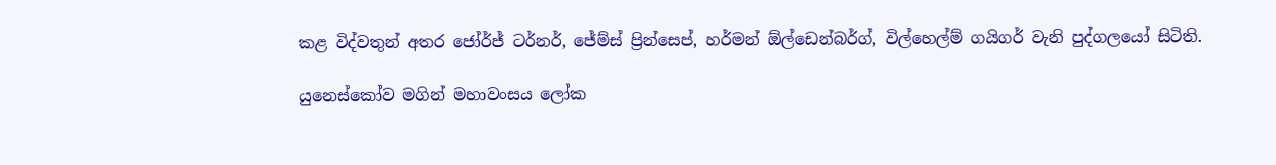කළ විද්වතුන් අතර ජෝර්ජ් ටර්නර්, ජේම්ස් ප්‍රින්සෙප්, හර්මන් ඕල්ඩෙන්බර්ග්, විල්හෙල්ම් ගයිගර් වැනි පුද්ගලයෝ සිටිති.

යුනෙස්කෝව මගින් මහාවංසය ලෝක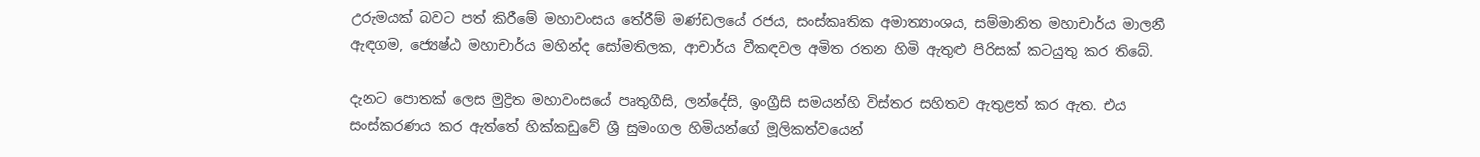උරුමයක් බවට පත් කිරීමේ මහාවංසය තේරීම් මණ්ඩලයේ රජය, සංස්කෘතික අමාත්‍යාංශය, සම්මානිත මහාචාර්ය මාලනී ඇඳගම, ජ්‍යෙෂ්ඨ මහාචාර්ය මහින්ද සෝමතිලක, ආචාර්ය වීකඳවල අමිත රතන හිමි ඇතුළු පිරිසක් කටයුතු කර තිබේ.

දැනට පොතක් ලෙස මුද්‍රිත මහාවංසයේ පෘතුගීසි, ලන්දේසි, ඉංග්‍රීසි සමයන්හි විස්තර සහිතව ඇතුළත් කර ඇත. එය සංස්කරණය කර ඇත්තේ හික්කඩුවේ ශ්‍රී සුමංගල හිමියන්ගේ මූලිකත්වයෙන්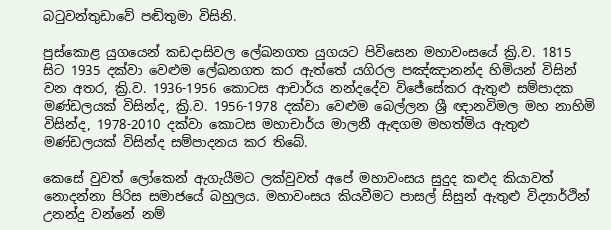බටුවන්තුඩාවේ පඬිතුමා විසිනි.

පුස්කොළ යුගයෙන් කඩදාසිවල ලේඛනගත යුගයට පිවිසෙන මහාවංසයේ ක්‍රි.ව. 1815 සිට 1935 දක්වා වෙළුම ලේඛනගත කර ඇත්තේ යගිරල පඤ්ඤානන්ද හිමියන් විසින් වන අතර, ක්‍රි.ව. 1936-1956 කොටස ආචාර්ය නන්දදේව විජේසේකර ඇතුළු සම්පාදක මණ්ඩලයක් විසින්ද, ක්‍රි.ව. 1956-1978 දක්වා වෙළුම බෙල්ලන ශ්‍රී ඥානවිමල මහ නාහිමි විසින්ද, 1978-2010 දක්වා කොටස මහාචාර්ය මාලනී ඇඳගම මහත්මිය ඇතුළු මණ්ඩලයක් විසින්ද සම්පාදනය කර තිබේ.

කෙසේ වුවත් ලෝකෙන් ඇගැයීමට ලක්වුවත් අපේ මහාවංසය සුදුද කළුද කියාවත් නොදන්නා පිරිස සමාජයේ බහුලය. මහාවංසය කියවීමට පාසල් සිසුන් ඇතුළු විද්‍යාර්ථින් උනන්දු වන්නේ නම්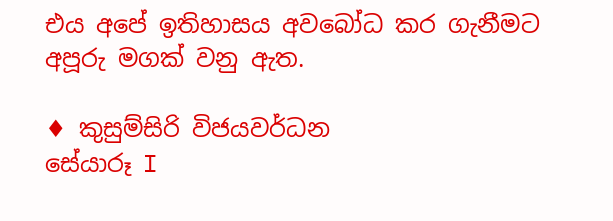එය අපේ ඉතිහාසය අවබෝධ කර ගැනීමට අපූරු මගක් වනු ඇත.

♦ කුසුම්සිරි විජයවර්ධන
සේයාරූ I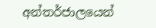අන්තර්ජාලයෙන්